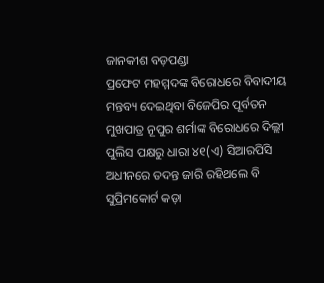ଜାନକୀଶ ବଡ଼ପଣ୍ଡା
ପ୍ରଫେଟ ମହମ୍ମଦଙ୍କ ବିରୋଧରେ ବିବାଦୀୟ ମନ୍ତବ୍ୟ ଦେଇଥିବା ବିଜେପିର ପୂର୍ବତନ ମୁଖପାତ୍ର ନୂପୁର ଶର୍ମାଙ୍କ ବିରୋଧରେ ଦିଲ୍ଲୀ ପୁଲିସ ପକ୍ଷରୁ ଧାରା ୪୧(ଏ) ସିଆରପିସି ଅଧୀନରେ ତଦନ୍ତ ଜାରି ରହିଥଲେ ବି ସୁପ୍ରିମକୋର୍ଟ କଡ଼ା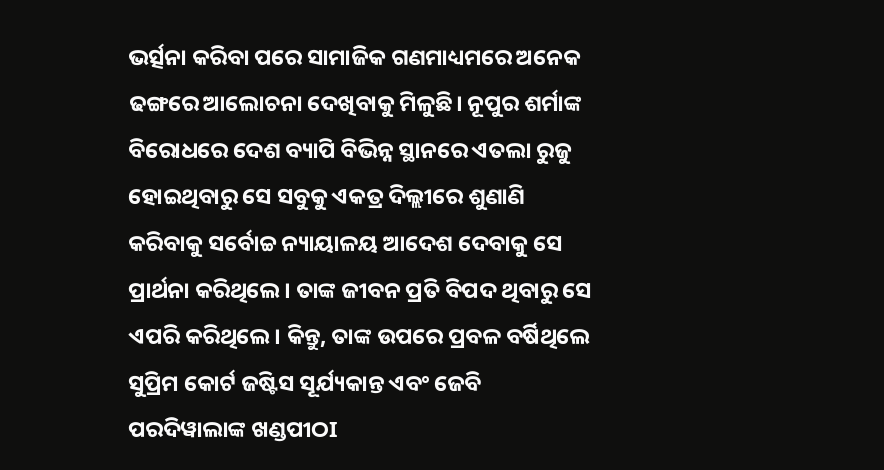ଭର୍ତ୍ସନା କରିବା ପରେ ସାମାଜିକ ଗଣମାଧ୍ୟମରେ ଅନେକ ଢଙ୍ଗରେ ଆଲୋଚନା ଦେଖିବାକୁ ମିଳୁଛି। ନୂପୁର ଶର୍ମାଙ୍କ ବିରୋଧରେ ଦେଶ ବ୍ୟାପି ବିଭିନ୍ନ ସ୍ଥାନରେ ଏତଲା ରୁଜୁ ହୋଇଥିବାରୁ ସେ ସବୁକୁ ଏକତ୍ର ଦିଲ୍ଲୀରେ ଶୁଣାଣି କରିବାକୁ ସର୍ବୋଚ୍ଚ ନ୍ୟାୟାଳୟ ଆଦେଶ ଦେବାକୁ ସେ ପ୍ରାର୍ଥନା କରିଥିଲେ। ତାଙ୍କ ଜୀବନ ପ୍ରତି ବିପଦ ଥିବାରୁ ସେ ଏପରି କରିଥିଲେ। କିନ୍ତୁ, ତାଙ୍କ ଉପରେ ପ୍ରବଳ ବର୍ଷିଥିଲେ ସୁପ୍ରିମ କୋର୍ଟ ଜଷ୍ଟିସ ସୂର୍ଯ୍ୟକାନ୍ତ ଏବଂ ଜେବି ପରଦିୱାଲାଙ୍କ ଖଣ୍ଡପୀଠI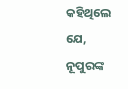କହିଥିଲେ ଯେ, ନୂପୁରଙ୍କ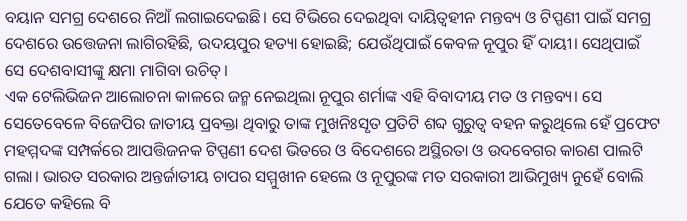ବୟାନ ସମଗ୍ର ଦେଶରେ ନିଆଁ ଲଗାଇଦେଇଛି। ସେ ଟିଭିରେ ଦେଇଥିବା ଦାୟିତ୍ୱହୀନ ମନ୍ତବ୍ୟ ଓ ଟିପ୍ପଣୀ ପାଇଁ ସମଗ୍ର ଦେଶରେ ଉତ୍ତେଜନା ଲାଗିରହିଛି, ଉଦୟପୁର ହତ୍ୟା ହୋଇଛି; ଯେଉଁଥିପାଇଁ କେବଳ ନୂପୁର ହିଁ ଦାୟୀ। ସେଥିପାଇଁ ସେ ଦେଶବାସୀଙ୍କୁ କ୍ଷମା ମାଗିବା ଉଚିତ୍।
ଏକ ଟେଲିଭିଜନ ଆଲୋଚନା କାଳରେ ଜନ୍ମ ନେଇଥିଲା ନୂପୁର ଶର୍ମାଙ୍କ ଏହି ବିବାଦୀୟ ମତ ଓ ମନ୍ତବ୍ୟ। ସେ ସେତେବେଳେ ବିଜେପିର ଜାତୀୟ ପ୍ରବକ୍ତା ଥିବାରୁ ତାଙ୍କ ମୁଖନିଃସୃତ ପ୍ରତିଟି ଶବ୍ଦ ଗୁରୁତ୍ୱ ବହନ କରୁଥିଲେ ହେଁ ପ୍ରଫେଟ ମହମ୍ମଦଙ୍କ ସମ୍ପର୍କରେ ଆପତ୍ତିଜନକ ଟିପ୍ପଣୀ ଦେଶ ଭିତରେ ଓ ବିଦେଶରେ ଅସ୍ଥିରତା ଓ ଉଦବେଗର କାରଣ ପାଲଟି ଗଲା। ଭାରତ ସରକାର ଅନ୍ତର୍ଜାତୀୟ ଚାପର ସମ୍ମୁଖୀନ ହେଲେ ଓ ନୂପୁରଙ୍କ ମତ ସରକାରୀ ଆଭିମୁଖ୍ୟ ନୁହେଁ ବୋଲି ଯେତେ କହିଲେ ବି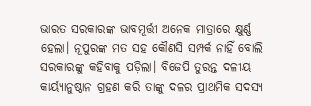ଭାରତ ସରକାରଙ୍କ ଭାବମୂର୍ତ୍ତୀ ଅନେକ ମାତ୍ରାରେ କ୍ଷୁର୍ଣ୍ଣ ହେଲା। ନୂପୁରଙ୍କ ମତ ସହ କୌଣସି ସମ୍ପର୍କ ନାହିଁ ବୋଲି ସରକାରଙ୍କୁ କହିବାକୁ ପଡ଼ିଲା। ବିଜେପି ତୁରନ୍ତ ଦଳୀୟ କାର୍ୟ୍ୟାନୁଷ୍ଠାନ ଗ୍ରହଣ କରି ତାଙ୍କୁ ଦଳର ପ୍ରାଥମିକ ସଦସ୍ୟ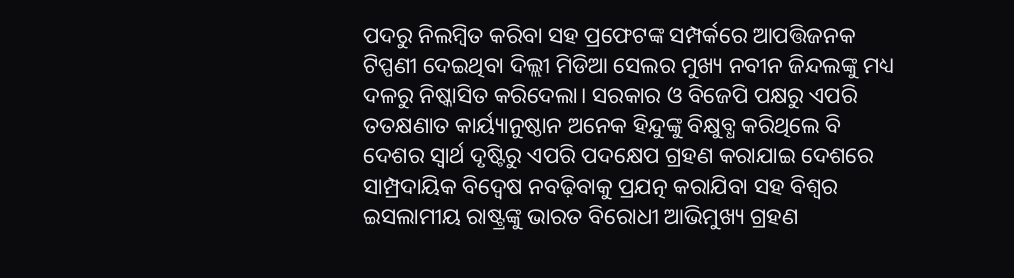ପଦରୁ ନିଲମ୍ୱିତ କରିବା ସହ ପ୍ରଫେଟଙ୍କ ସମ୍ପର୍କରେ ଆପତ୍ତିଜନକ ଟିପ୍ପଣୀ ଦେଇଥିବା ଦିଲ୍ଲୀ ମିଡିଆ ସେଲର ମୁଖ୍ୟ ନବୀନ ଜିନ୍ଦଲଙ୍କୁ ମଧ୍ୟ ଦଳରୁ ନିଷ୍କାସିତ କରିଦେଲା। ସରକାର ଓ ବିଜେପି ପକ୍ଷରୁ ଏପରି ତତକ୍ଷଣାତ କାର୍ୟ୍ୟାନୁଷ୍ଠାନ ଅନେକ ହିନ୍ଦୁଙ୍କୁ ବିକ୍ଷୁବ୍ଧ କରିଥିଲେ ବି ଦେଶର ସ୍ୱାର୍ଥ ଦୃଷ୍ଟିରୁ ଏପରି ପଦକ୍ଷେପ ଗ୍ରହଣ କରାଯାଇ ଦେଶରେ ସାମ୍ପ୍ରଦାୟିକ ବିଦ୍ୱେଷ ନବଢ଼ିବାକୁ ପ୍ରଯତ୍ନ କରାଯିବା ସହ ବିଶ୍ଵର ଇସଲାମୀୟ ରାଷ୍ଟ୍ରଙ୍କୁ ଭାରତ ବିରୋଧୀ ଆଭିମୁଖ୍ୟ ଗ୍ରହଣ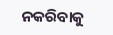ନକରିବାକୁ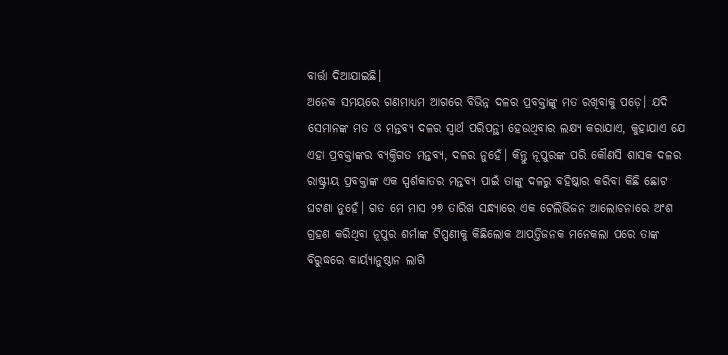ବାର୍ତ୍ତା ଦିଆଯାଇଛି।
ଅନେକ ସମୟରେ ଗଣମାଧ୍ୟମ ଆଗରେ ବିଭିନ୍ନ ଦଳର ପ୍ରବକ୍ତାଙ୍କୁ ମତ ରଖିବାକୁ ପଡ଼େ। ଯଦି ସେମାନଙ୍କ ମତ ଓ ମନ୍ତବ୍ୟ ଦଳର ସ୍ୱାର୍ଥ ପରିପନ୍ଥୀ ହେଉଥିବାର ଲକ୍ଷ୍ୟ କରାଯାଏ, କୁହାଯାଏ ଯେ ଏହା ପ୍ରବକ୍ତାଙ୍କର ବ୍ୟକ୍ତିଗତ ମନ୍ତବ୍ୟ, ଦଳର ନୁହେଁ। କିନ୍ତୁ ନୂପୁରଙ୍କ ପରି କୌଣସି ଶାସକ ଦଳର ରାଷ୍ଟ୍ରୀୟ ପ୍ରବକ୍ତାଙ୍କ ଏକ ସ୍ପର୍ଶକାତର ମନ୍ତବ୍ୟ ପାଇଁ ତାଙ୍କୁ ଦଳରୁ ବହିଷ୍କାର କରିବା କିଛି ଛୋଟ ଘଟଣା ନୁହେଁ। ଗତ ମେ ମାସ ୨୭ ତାରିଖ ସନ୍ଧ୍ୟାରେ ଏକ ଟେଲିଭିଜନ ଆଲୋଚନାରେ ଅଂଶ ଗ୍ରହଣ କରିଥିବା ନୂପୁର ଶର୍ମାଙ୍କ ଟିପ୍ପଣୀକୁ କିଛିଲୋକ ଆପତ୍ତିଜନକ ମନେକଲା ପରେ ତାଙ୍କ ବିରୁଦ୍ଧରେ କାର୍ୟ୍ୟାନୁଷ୍ଠାନ ଲାଗି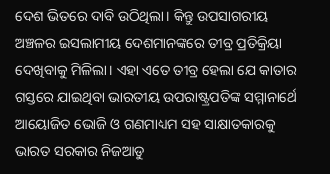ଦେଶ ଭିତରେ ଦାବି ଉଠିଥିଲା। କିନ୍ତୁ ଉପସାଗରୀୟ ଅଞ୍ଚଳର ଇସଲାମୀୟ ଦେଶମାନଙ୍କରେ ତୀବ୍ର ପ୍ରତିକ୍ରିୟା ଦେଖିବାକୁ ମିଳିଲା। ଏହା ଏତେ ତୀବ୍ର ହେଲା ଯେ କାତାର ଗସ୍ତରେ ଯାଇଥିବା ଭାରତୀୟ ଉପରାଷ୍ଟ୍ରପତିଙ୍କ ସମ୍ମାନାର୍ଥେ ଆୟୋଜିତ ଭୋଜି ଓ ଗଣମାଧ୍ୟମ ସହ ସାକ୍ଷାତକାରକୁ ଭାରତ ସରକାର ନିଜଆଡୁ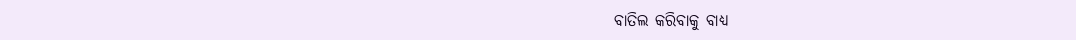ବାତିଲ କରିବାକୁ ବାଧ୍ୟ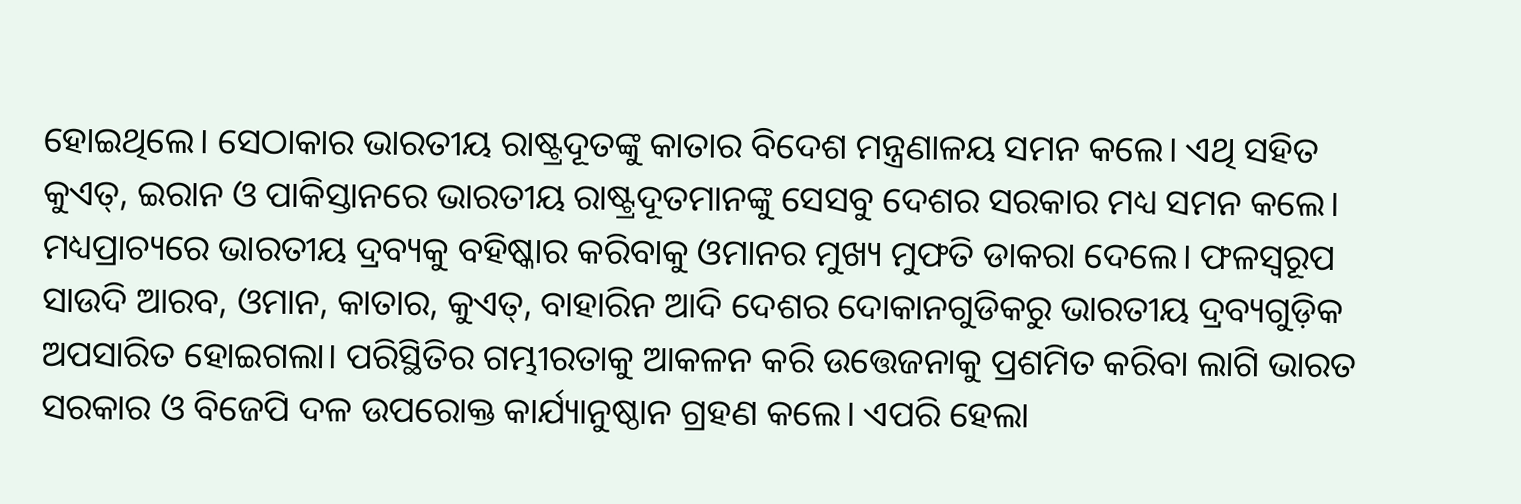ହୋଇଥିଲେ। ସେଠାକାର ଭାରତୀୟ ରାଷ୍ଟ୍ରଦୂତଙ୍କୁ କାତାର ବିଦେଶ ମନ୍ତ୍ରଣାଳୟ ସମନ କଲେ। ଏଥି ସହିତ କୁଏତ୍, ଇରାନ ଓ ପାକିସ୍ତାନରେ ଭାରତୀୟ ରାଷ୍ଟ୍ରଦୂତମାନଙ୍କୁ ସେସବୁ ଦେଶର ସରକାର ମଧ୍ୟ ସମନ କଲେ। ମଧ୍ୟପ୍ରାଚ୍ୟରେ ଭାରତୀୟ ଦ୍ରବ୍ୟକୁ ବହିଷ୍କାର କରିବାକୁ ଓମାନର ମୁଖ୍ୟ ମୁଫତି ଡାକରା ଦେଲେ। ଫଳସ୍ୱରୂପ ସାଉଦି ଆରବ, ଓମାନ, କାତାର, କୁଏତ୍, ବାହାରିନ ଆଦି ଦେଶର ଦୋକାନଗୁଡିକରୁ ଭାରତୀୟ ଦ୍ରବ୍ୟଗୁଡ଼ିକ ଅପସାରିତ ହୋଇଗଲା। ପରିସ୍ଥିତିର ଗମ୍ଭୀରତାକୁ ଆକଳନ କରି ଉତ୍ତେଜନାକୁ ପ୍ରଶମିତ କରିବା ଲାଗି ଭାରତ ସରକାର ଓ ବିଜେପି ଦଳ ଉପରୋକ୍ତ କାର୍ଯ୍ୟାନୁଷ୍ଠାନ ଗ୍ରହଣ କଲେ। ଏପରି ହେଲା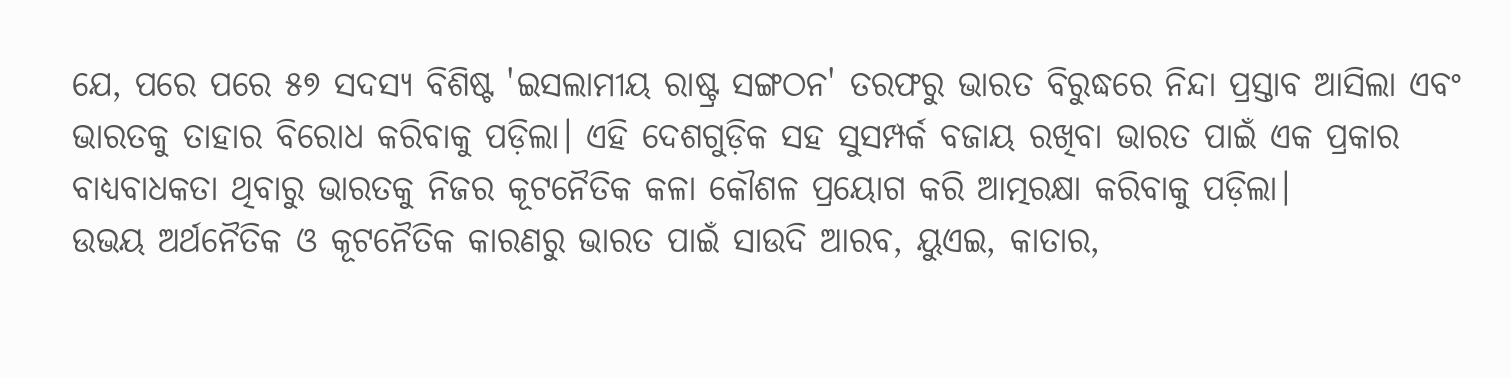ଯେ, ପରେ ପରେ ୫୭ ସଦସ୍ୟ ବିଶିଷ୍ଟ 'ଇସଲାମୀୟ ରାଷ୍ଟ୍ର ସଙ୍ଗଠନ' ତରଫରୁ ଭାରତ ବିରୁଦ୍ଧରେ ନିନ୍ଦା ପ୍ରସ୍ତାବ ଆସିଲା ଏବଂ ଭାରତକୁ ତାହାର ବିରୋଧ କରିବାକୁ ପଡ଼ିଲା। ଏହି ଦେଶଗୁଡ଼ିକ ସହ ସୁସମ୍ପର୍କ ବଜାୟ ରଖିବା ଭାରତ ପାଇଁ ଏକ ପ୍ରକାର ବାଧ୍ୟବାଧକତା ଥିବାରୁ ଭାରତକୁ ନିଜର କୂଟନୈତିକ କଳା କୌଶଳ ପ୍ରୟୋଗ କରି ଆତ୍ମରକ୍ଷା କରିବାକୁ ପଡ଼ିଲା।
ଉଭୟ ଅର୍ଥନୈତିକ ଓ କୂଟନୈତିକ କାରଣରୁ ଭାରତ ପାଇଁ ସାଉଦି ଆରବ, ୟୁଏଇ, କାତାର,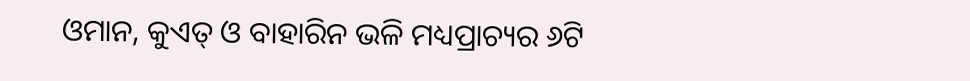ଓମାନ, କୁଏତ୍ ଓ ବାହାରିନ ଭଳି ମଧ୍ୟପ୍ରାଚ୍ୟର ୬ଟି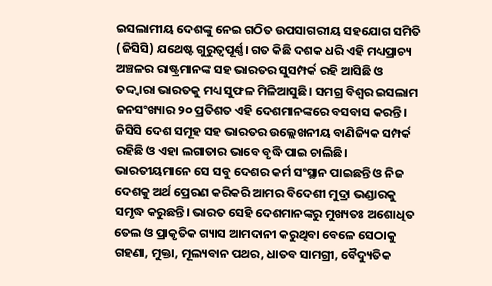ଇସଲାମୀୟ ଦେଶଙ୍କୁ ନେଇ ଗଠିତ ଉପସାଗରୀୟ ସହଯୋଗ ସମିତି (ଜିସିସି) ଯଥେଷ୍ଟ ଗୁରୁତ୍ୱପୂର୍ଣ୍ଣ। ଗତ କିଛି ଦଶକ ଧରି ଏହି ମଧ୍ୟପ୍ରାଚ୍ୟ ଅଞ୍ଚଳର ରାଷ୍ଟ୍ରମାନଙ୍କ ସହ ଭାରତର ସୁସମ୍ପର୍କ ରହି ଆସିଛି ଓ ତଦ୍ଦ୍ୱାରା ଭାରତକୁ ମଧ୍ୟ ସୁଫଳ ମିଳିଆସୁଛି। ସମଗ୍ର ବିଶ୍ୱର ଇସଲାମ ଜନସଂଖ୍ୟାର ୨୦ ପ୍ରତିଶତ ଏହି ଦେଶମାନଙ୍କରେ ବସବାସ କରନ୍ତି। ଜିସିସି ଦେଶ ସମୂହ ସହ ଭାରତର ଉଲ୍ଲେଖନୀୟ ବାଣିଜ୍ୟିକ ସମ୍ପର୍କ ରହିଛି ଓ ଏହା ଲଗାତାର ଭାବେ ବୃଦ୍ଧି ପାଇ ଚାଲିଛି। ଭାରତୀୟମାନେ ସେ ସବୁ ଦେଶର କର୍ମ ସଂସ୍ଥାନ ପାଇଛନ୍ତି ଓ ନିଜ ଦେଶକୁ ଅର୍ଥ ପ୍ରେରଣ କରିକରି ଆମର ବିଦେଶୀ ମୁଦ୍ରା ଭଣ୍ଡାରକୁ ସମୃଦ୍ଧ କରୁଛନ୍ତି। ଭାରତ ସେହି ଦେଶମାନଙ୍କରୁ ମୁଖ୍ୟତଃ ଅଶୋଧିତ ତେଲ ଓ ପ୍ରାକୃତିକ ଗ୍ୟାସ ଆମଦାନୀ କରୁଥିବା ବେଳେ ସେଠାକୁ ଗହଣା, ମୁକ୍ତା, ମୂଲ୍ୟବାନ ପଥର, ଧାତବ ସାମଗ୍ରୀ, ବୈଦ୍ୟୁତିକ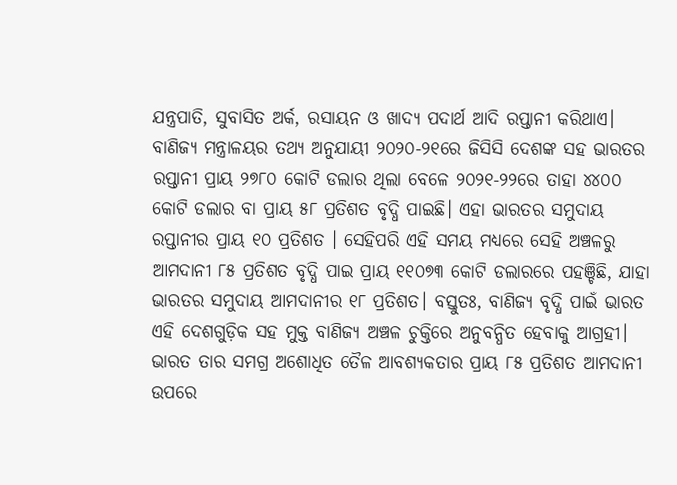ଯନ୍ତ୍ରପାତି, ସୁବାସିତ ଅର୍କ, ରସାୟନ ଓ ଖାଦ୍ୟ ପଦାର୍ଥ ଆଦି ରପ୍ତାନୀ କରିଥାଏ।
ବାଣିଜ୍ୟ ମନ୍ତ୍ରାଳୟର ତଥ୍ୟ ଅନୁଯାୟୀ ୨୦୨୦-୨୧ରେ ଜିସିସି ଦେଶଙ୍କ ସହ ଭାରତର ରପ୍ତାନୀ ପ୍ରାୟ ୨୭୮୦ କୋଟି ଡଲାର ଥିଲା ବେଳେ ୨୦୨୧-୨୨ରେ ତାହା ୪୪୦୦ କୋଟି ଡଲାର ବା ପ୍ରାୟ ୫୮ ପ୍ରତିଶତ ବୃଦ୍ଧି ପାଇଛି। ଏହା ଭାରତର ସମୁଦାୟ ରପ୍ତାନୀର ପ୍ରାୟ ୧୦ ପ୍ରତିଶତ । ସେହିପରି ଏହି ସମୟ ମଧ୍ୟରେ ସେହି ଅଞ୍ଚଳରୁ ଆମଦାନୀ ୮୫ ପ୍ରତିଶତ ବୃଦ୍ଧି ପାଇ ପ୍ରାୟ ୧୧୦୭୩ କୋଟି ଡଲାରରେ ପହଞ୍ଚିଛି, ଯାହା ଭାରତର ସମୁଦାୟ ଆମଦାନୀର ୧୮ ପ୍ରତିଶତ। ବସ୍ତୁତଃ, ବାଣିଜ୍ୟ ବୃଦ୍ଧି ପାଇଁ ଭାରତ ଏହି ଦେଶଗୁଡ଼ିକ ସହ ମୁକ୍ତ ବାଣିଜ୍ୟ ଅଞ୍ଚଳ ଚୁକ୍ତିରେ ଅନୁବନ୍ଧିତ ହେବାକୁ ଆଗ୍ରହୀ। ଭାରତ ତାର ସମଗ୍ର ଅଶୋଧିତ ତୈଳ ଆବଶ୍ୟକତାର ପ୍ରାୟ ୮୫ ପ୍ରତିଶତ ଆମଦାନୀ ଉପରେ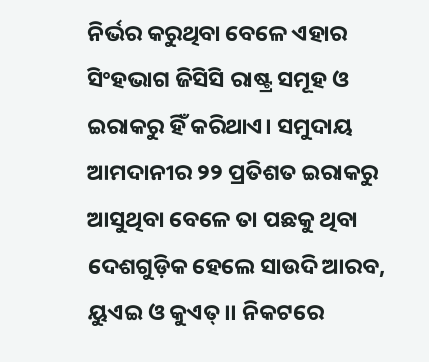ନିର୍ଭର କରୁଥିବା ବେଳେ ଏହାର ସିଂହଭାଗ ଜିସିସି ରାଷ୍ଟ୍ର ସମୂହ ଓ ଇରାକରୁ ହିଁ କରିଥାଏ। ସମୁଦାୟ ଆମଦାନୀର ୨୨ ପ୍ରତିଶତ ଇରାକରୁ ଆସୁଥିବା ବେଳେ ତା ପଛକୁ ଥିବା ଦେଶଗୁଡ଼ିକ ହେଲେ ସାଉଦି ଆରବ, ୟୁଏଇ ଓ କୁଏତ୍।। ନିକଟରେ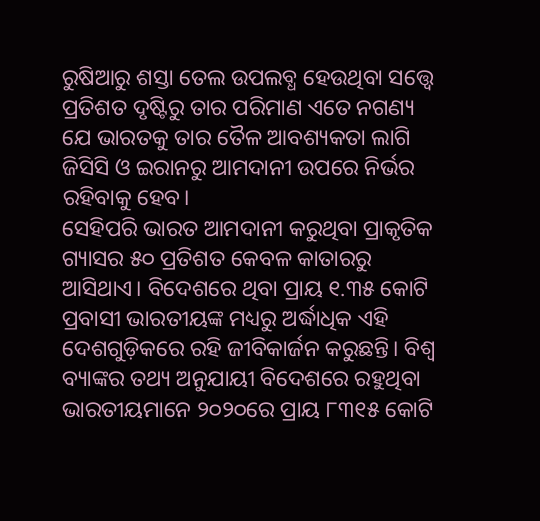ରୁଷିଆରୁ ଶସ୍ତା ତେଲ ଉପଲବ୍ଧ ହେଉଥିବା ସତ୍ତ୍ୱେ ପ୍ରତିଶତ ଦୃଷ୍ଟିରୁ ତାର ପରିମାଣ ଏତେ ନଗଣ୍ୟ ଯେ ଭାରତକୁ ତାର ତୈଳ ଆବଶ୍ୟକତା ଲାଗି ଜିସିସି ଓ ଇରାନରୁ ଆମଦାନୀ ଉପରେ ନିର୍ଭର ରହିବାକୁ ହେବ।
ସେହିପରି ଭାରତ ଆମଦାନୀ କରୁଥିବା ପ୍ରାକୃତିକ ଗ୍ୟାସର ୫୦ ପ୍ରତିଶତ କେବଳ କାତାରରୁ ଆସିଥାଏ। ବିଦେଶରେ ଥିବା ପ୍ରାୟ ୧.୩୫ କୋଟି ପ୍ରବାସୀ ଭାରତୀୟଙ୍କ ମଧ୍ୟରୁ ଅର୍ଦ୍ଧାଧିକ ଏହି ଦେଶଗୁଡ଼ିକରେ ରହି ଜୀବିକାର୍ଜନ କରୁଛନ୍ତି। ବିଶ୍ୱ ବ୍ୟାଙ୍କର ତଥ୍ୟ ଅନୁଯାୟୀ ବିଦେଶରେ ରହୁଥିବା ଭାରତୀୟମାନେ ୨୦୨୦ରେ ପ୍ରାୟ ୮୩୧୫ କୋଟି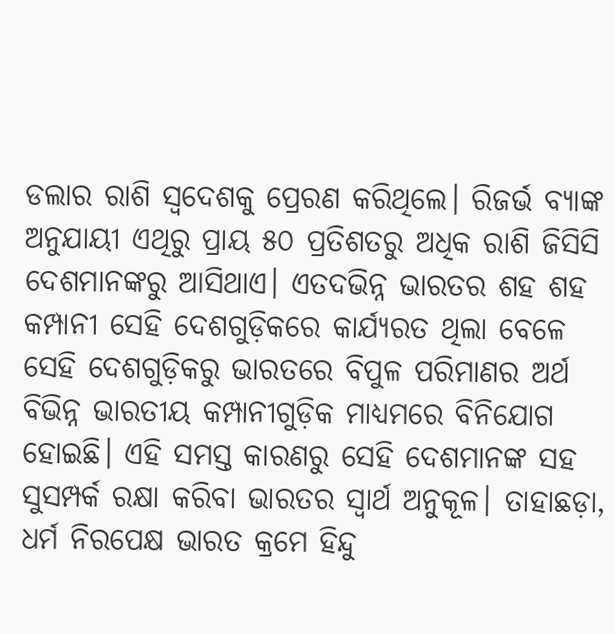ଡଲାର ରାଶି ସ୍ୱଦେଶକୁ ପ୍ରେରଣ କରିଥିଲେ। ରିଜର୍ଭ ବ୍ୟାଙ୍କ ଅନୁଯାୟୀ ଏଥିରୁ ପ୍ରାୟ ୫୦ ପ୍ରତିଶତରୁ ଅଧିକ ରାଶି ଜିସିସି ଦେଶମାନଙ୍କରୁ ଆସିଥାଏ। ଏତଦଭିନ୍ନ ଭାରତର ଶହ ଶହ କମ୍ପାନୀ ସେହି ଦେଶଗୁଡ଼ିକରେ କାର୍ଯ୍ୟରତ ଥିଲା ବେଳେ ସେହି ଦେଶଗୁଡ଼ିକରୁ ଭାରତରେ ବିପୁଳ ପରିମାଣର ଅର୍ଥ ବିଭିନ୍ନ ଭାରତୀୟ କମ୍ପାନୀଗୁଡ଼ିକ ମାଧ୍ୟମରେ ବିନିଯୋଗ ହୋଇଛି। ଏହି ସମସ୍ତ କାରଣରୁ ସେହି ଦେଶମାନଙ୍କ ସହ ସୁସମ୍ପର୍କ ରକ୍ଷା କରିବା ଭାରତର ସ୍ୱାର୍ଥ ଅନୁକୂଳ। ତାହାଛଡ଼ା, ଧର୍ମ ନିରପେକ୍ଷ ଭାରତ କ୍ରମେ ହିନ୍ଦୁ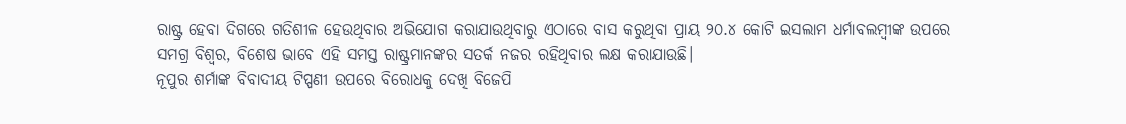ରାଷ୍ଟ୍ର ହେବା ଦିଗରେ ଗତିଶୀଳ ହେଉଥିବାର ଅଭିଯୋଗ କରାଯାଉଥିବାରୁ ଏଠାରେ ବାସ କରୁଥିବା ପ୍ରାୟ ୨୦.୪ କୋଟି ଇସଲାମ ଧର୍ମାବଲମ୍ବୀଙ୍କ ଉପରେ ସମଗ୍ର ବିଶ୍ଵର, ବିଶେଷ ଭାବେ ଏହି ସମସ୍ତ ରାଷ୍ଟ୍ରମାନଙ୍କର ସତର୍କ ନଜର ରହିଥିବାର ଲକ୍ଷ କରାଯାଉଛି।
ନୂପୁର ଶର୍ମାଙ୍କ ବିବାଦୀୟ ଟିପ୍ପଣୀ ଉପରେ ବିରୋଧକୁ ଦେଖି ବିଜେପି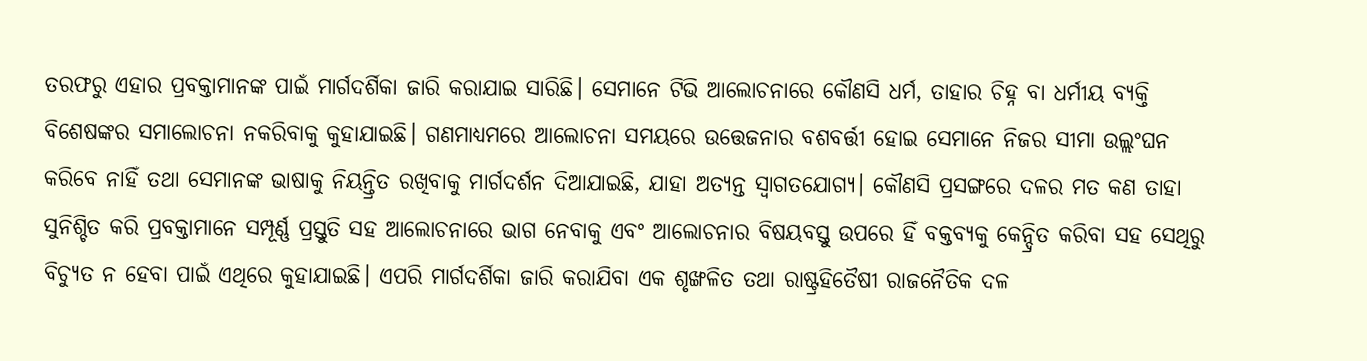ତରଫରୁ ଏହାର ପ୍ରବକ୍ତାମାନଙ୍କ ପାଇଁ ମାର୍ଗଦର୍ଶିକା ଜାରି କରାଯାଇ ସାରିଛି। ସେମାନେ ଟିଭି ଆଲୋଚନାରେ କୌଣସି ଧର୍ମ, ତାହାର ଚିହ୍ନ ବା ଧର୍ମୀୟ ବ୍ୟକ୍ତି ବିଶେଷଙ୍କର ସମାଲୋଚନା ନକରିବାକୁ କୁହାଯାଇଛି। ଗଣମାଧ୍ୟମରେ ଆଲୋଚନା ସମୟରେ ଉତ୍ତେଜନାର ବଶବର୍ତ୍ତୀ ହୋଇ ସେମାନେ ନିଜର ସୀମା ଉଲ୍ଲଂଘନ କରିବେ ନାହିଁ ତଥା ସେମାନଙ୍କ ଭାଷାକୁ ନିୟନ୍ତ୍ରିତ ରଖିବାକୁ ମାର୍ଗଦର୍ଶନ ଦିଆଯାଇଛି, ଯାହା ଅତ୍ୟନ୍ତ ସ୍ୱାଗତଯୋଗ୍ୟ। କୌଣସି ପ୍ରସଙ୍ଗରେ ଦଳର ମତ କଣ ତାହା ସୁନିଶ୍ଚିତ କରି ପ୍ରବକ୍ତାମାନେ ସମ୍ପୂର୍ଣ୍ଣ ପ୍ରସ୍ତୁତି ସହ ଆଲୋଚନାରେ ଭାଗ ନେବାକୁ ଏବଂ ଆଲୋଚନାର ବିଷୟବସ୍ତୁ ଉପରେ ହିଁ ବକ୍ତବ୍ୟକୁ କେନ୍ଦ୍ରିତ କରିବା ସହ ସେଥିରୁ ବିଚ୍ୟୁତ ନ ହେବା ପାଇଁ ଏଥିରେ କୁହାଯାଇଛି। ଏପରି ମାର୍ଗଦର୍ଶିକା ଜାରି କରାଯିବା ଏକ ଶୃଙ୍ଖଳିତ ତଥା ରାଷ୍ଟ୍ରହିତୈଷୀ ରାଜନୈତିକ ଦଳ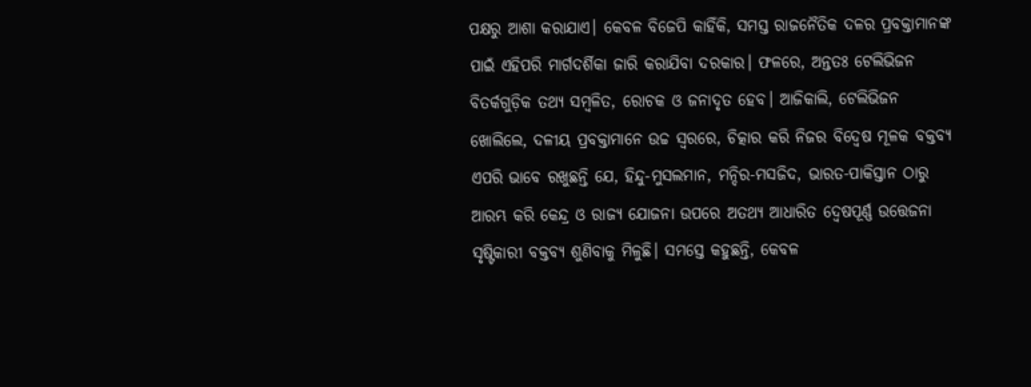ପକ୍ଷରୁ ଆଶା କରାଯାଏ। କେବଳ ବିଜେପି କାହିଁକି, ସମସ୍ତ ରାଜନୈତିକ ଦଳର ପ୍ରବକ୍ତାମାନଙ୍କ ପାଇଁ ଏହିପରି ମାର୍ଗଦର୍ଶିକା ଜାରି କରାଯିବା ଦରକାର। ଫଳରେ, ଅନ୍ତତଃ ଟେଲିଭିଜନ ବିତର୍କଗୁଡ଼ିକ ତଥ୍ୟ ସମ୍ବଳିତ, ରୋଚକ ଓ ଜନାଦୃତ ହେବ। ଆଜିକାଲି, ଟେଲିଭିଜନ ଖୋଲିଲେ, ଦଳୀୟ ପ୍ରବକ୍ତାମାନେ ଉଚ୍ଚ ସ୍ୱରରେ, ଚିତ୍କାର କରି ନିଜର ବିଦ୍ଵେଷ ମୂଳକ ବକ୍ତବ୍ୟ ଏପରି ଭାବେ ରଖୁଛନ୍ତି ଯେ, ହିନ୍ଦୁ-ମୁସଲମାନ, ମନ୍ଦିର-ମସଜିଦ, ଭାରତ-ପାକିସ୍ତାନ ଠାରୁ ଆରମ୍ଭ କରି କେନ୍ଦ୍ର ଓ ରାଜ୍ୟ ଯୋଜନା ଉପରେ ଅତଥ୍ୟ ଆଧାରିତ ଦ୍ୱେଷପୂର୍ଣ୍ଣ ଉତ୍ତେଜନା ସୃଷ୍ଟିକାରୀ ବକ୍ତବ୍ୟ ଶୁଣିବାକୁ ମିଳୁଛି। ସମସ୍ତେ କହୁଛନ୍ତି, କେବଳ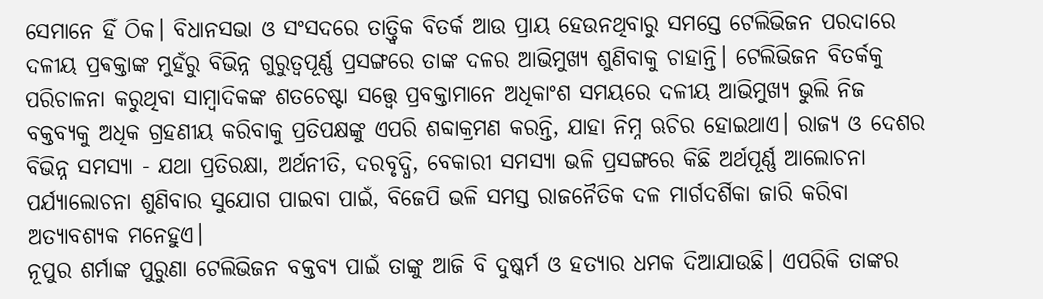ସେମାନେ ହିଁ ଠିକ। ବିଧାନସଭା ଓ ସଂସଦରେ ତାତ୍ତ୍ଵିକ ବିତର୍କ ଆଉ ପ୍ରାୟ ହେଉନଥିବାରୁ ସମସ୍ତେ ଟେଲିଭିଜନ ପରଦାରେ ଦଳୀୟ ପ୍ରଵକ୍ତାଙ୍କ ମୁହଁରୁ ବିଭିନ୍ନ ଗୁରୁତ୍ୱପୂର୍ଣ୍ଣ ପ୍ରସଙ୍ଗରେ ତାଙ୍କ ଦଳର ଆଭିମୁଖ୍ୟ ଶୁଣିବାକୁ ଚାହାନ୍ତି। ଟେଲିଭିଜନ ବିତର୍କକୁ ପରିଚାଳନା କରୁଥିବା ସାମ୍ବାଦିକଙ୍କ ଶତଚେଷ୍ଟା ସତ୍ତ୍ୱେ ପ୍ରବକ୍ତାମାନେ ଅଧିକାଂଶ ସମୟରେ ଦଳୀୟ ଆଭିମୁଖ୍ୟ ଭୁଲି ନିଜ ବକ୍ତବ୍ୟକୁ ଅଧିକ ଗ୍ରହଣୀୟ କରିବାକୁ ପ୍ରତିପକ୍ଷଙ୍କୁ ଏପରି ଶବ୍ଦାକ୍ରମଣ କରନ୍ତି, ଯାହା ନିମ୍ନ ଋଚିର ହୋଇଥାଏ। ରାଜ୍ୟ ଓ ଦେଶର ବିଭିନ୍ନ ସମସ୍ୟା - ଯଥା ପ୍ରତିରକ୍ଷା, ଅର୍ଥନୀତି, ଦରବୃଦ୍ଧି, ବେକାରୀ ସମସ୍ୟା ଭଳି ପ୍ରସଙ୍ଗରେ କିଛି ଅର୍ଥପୂର୍ଣ୍ଣ ଆଲୋଚନା ପର୍ଯ୍ୟାଲୋଚନା ଶୁଣିବାର ସୁଯୋଗ ପାଇବା ପାଇଁ, ବିଜେପି ଭଳି ସମସ୍ତ ରାଜନୈତିକ ଦଳ ମାର୍ଗଦର୍ଶିକା ଜାରି କରିବା ଅତ୍ୟାବଶ୍ୟକ ମନେହୁଏ।
ନୂପୁର ଶର୍ମାଙ୍କ ପୁରୁଣା ଟେଲିଭିଜନ ବକ୍ତବ୍ୟ ପାଇଁ ତାଙ୍କୁ ଆଜି ବି ଦୁଷ୍କର୍ମ ଓ ହତ୍ୟାର ଧମକ ଦିଆଯାଉଛି। ଏପରିକି ତାଙ୍କର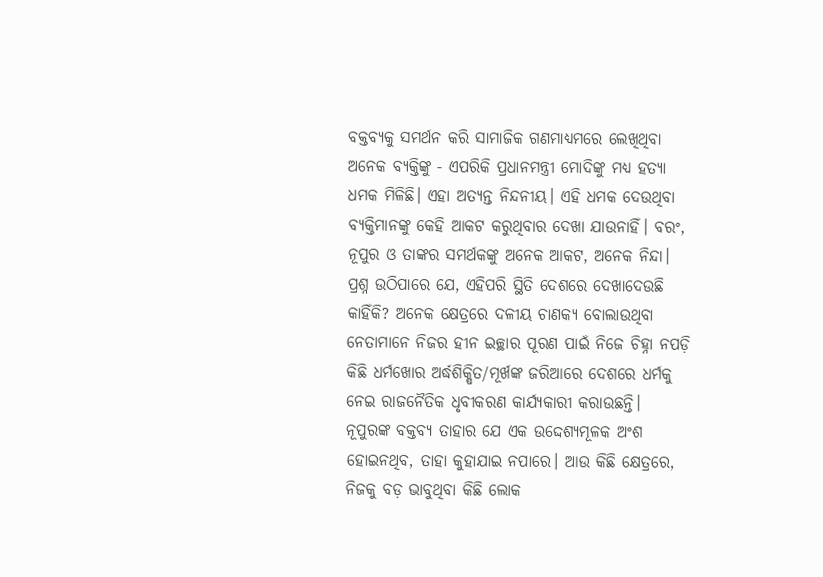ବକ୍ତବ୍ୟକୁ ସମର୍ଥନ କରି ସାମାଜିକ ଗଣମାଧ୍ୟମରେ ଲେଖିଥିବା ଅନେକ ବ୍ୟକ୍ତିଙ୍କୁ - ଏପରିକି ପ୍ରଧାନମନ୍ତ୍ରୀ ମୋଦିଙ୍କୁ ମଧ୍ୟ ହତ୍ୟା ଧମକ ମିଳିଛି। ଏହା ଅତ୍ୟନ୍ତ ନିନ୍ଦନୀୟ। ଏହି ଧମକ ଦେଉଥିବା ବ୍ୟକ୍ତିମାନଙ୍କୁ କେହି ଆକଟ କରୁଥିବାର ଦେଖା ଯାଉନାହିଁ। ବରଂ, ନୂପୁର ଓ ତାଙ୍କର ସମର୍ଥକଙ୍କୁ ଅନେକ ଆକଟ, ଅନେକ ନିନ୍ଦା। ପ୍ରଶ୍ନ ଉଠିପାରେ ଯେ, ଏହିପରି ସ୍ଥିତି ଦେଶରେ ଦେଖାଦେଉଛି କାହିଁକି? ଅନେକ କ୍ଷେତ୍ରରେ ଦଳୀୟ ଚାଣକ୍ୟ ବୋଲାଉଥିବା ନେତାମାନେ ନିଜର ହୀନ ଇଚ୍ଛାର ପୂରଣ ପାଇଁ ନିଜେ ଚିହ୍ନା ନପଡ଼ି କିଛି ଧର୍ମଖୋର ଅର୍ଦ୍ଧଶିକ୍ଷିତ/ମୂର୍ଖଙ୍କ ଜରିଆରେ ଦେଶରେ ଧର୍ମକୁ ନେଇ ରାଜନୈତିକ ଧୃବୀକରଣ କାର୍ଯ୍ୟକାରୀ କରାଉଛନ୍ତି। ନୂପୁରଙ୍କ ବକ୍ତବ୍ୟ ତାହାର ଯେ ଏକ ଉଦ୍ଦେଶ୍ୟମୂଳକ ଅଂଶ ହୋଇନଥିବ, ତାହା କୁହାଯାଇ ନପାରେ। ଆଉ କିଛି କ୍ଷେତ୍ରରେ, ନିଜକୁ ବଡ଼ ଭାବୁଥିବା କିଛି ଲୋକ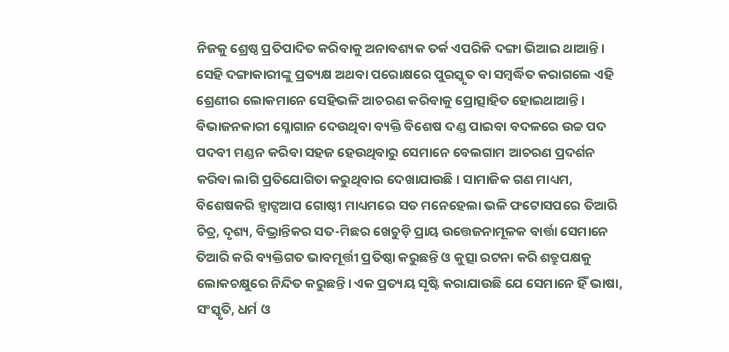ନିଜକୁ ଶ୍ରେଷ୍ଠ ପ୍ରତିପାଦିତ କରିବାକୁ ଅନାବଶ୍ୟକ ତର୍କ ଏପରିକି ଦଙ୍ଗା ଭିଆଇ ଥାଆନ୍ତି। ସେହି ଦଙ୍ଗାକାରୀଙ୍କୁ ପ୍ରତ୍ୟକ୍ଷ ଅଥବା ପରୋକ୍ଷରେ ପୁରସ୍କୃତ ବା ସମ୍ବର୍ଦ୍ଧିତ କରାଗଲେ ଏହି ଶ୍ରେଣୀର ଲୋକମାନେ ସେହିଭଳି ଆଚରଣ କରିବାକୁ ପ୍ରୋତ୍ସାହିତ ହୋଇଥାଆନ୍ତି। ବିଭାଜନକାରୀ ସ୍ଳୋଗାନ ଦେଉଥିବା ବ୍ୟକ୍ତି ବିଶେଷ ଦଣ୍ଡ ପାଇବା ବଦଳରେ ଉଚ୍ଚ ପଦ ପଦବୀ ମଣ୍ଡନ କରିବା ସହଜ ହେଉଥିବାରୁ ସେମାନେ ବେଲଗାମ ଆଚରଣ ପ୍ରଦର୍ଶନ କରିବା ଲାଗି ପ୍ରତିଯୋଗିତା କରୁଥିବାର ଦେଖାଯାଉଛି। ସାମାଜିକ ଗଣ ମାଧ୍ୟମ, ବିଶେଷକରି ହ୍ୱାଟ୍ସଆପ ଗୋଷ୍ଠୀ ମାଧ୍ୟମରେ ସତ ମନେହେଲା ଭଳି ଫଟୋସପରେ ତିଆରି ଚିତ୍ର, ଦୃଶ୍ୟ, ବିଭ୍ରାନ୍ତିକର ସତ-ମିଛର ଖେଚୁଡ଼ି ପ୍ରାୟ ଉତ୍ତେଜନାମୂଳକ ବାର୍ତ୍ତା ସେମାନେ ତିଆରି କରି ବ୍ୟକ୍ତିଗତ ଭାବମୂର୍ତ୍ତୀ ପ୍ରତିଷ୍ଠା କରୁଛନ୍ତି ଓ କୁତ୍ସା ରଟନା କରି ଶତ୍ରୁପକ୍ଷକୁ ଲୋକଚକ୍ଷୁରେ ନିନ୍ଦିତ କରୁଛନ୍ତି। ଏକ ପ୍ରତ୍ୟୟ ସୃଷ୍ଟି କରାଯାଉଛି ଯେ ସେମାନେ ହିଁ ଭାଷା, ସଂସ୍କୃତି, ଧର୍ମ ଓ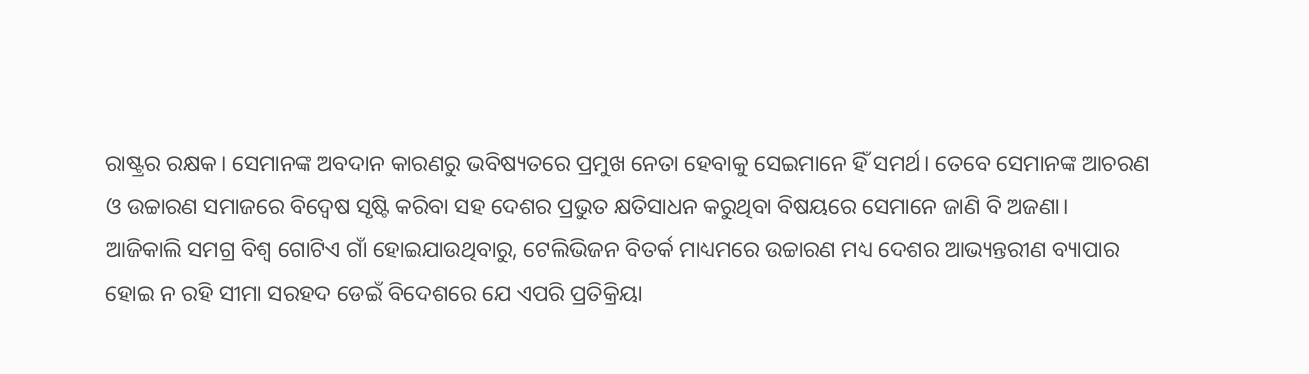ରାଷ୍ଟ୍ରର ରକ୍ଷକ। ସେମାନଙ୍କ ଅବଦାନ କାରଣରୁ ଭବିଷ୍ୟତରେ ପ୍ରମୁଖ ନେତା ହେବାକୁ ସେଇମାନେ ହିଁ ସମର୍ଥ। ତେବେ ସେମାନଙ୍କ ଆଚରଣ ଓ ଉଚ୍ଚାରଣ ସମାଜରେ ବିଦ୍ୱେଷ ସୃଷ୍ଟି କରିବା ସହ ଦେଶର ପ୍ରଭୁତ କ୍ଷତିସାଧନ କରୁଥିବା ବିଷୟରେ ସେମାନେ ଜାଣି ବି ଅଜଣା।
ଆଜିକାଲି ସମଗ୍ର ବିଶ୍ଵ ଗୋଟିଏ ଗାଁ ହୋଇଯାଉଥିବାରୁ, ଟେଲିଭିଜନ ବିତର୍କ ମାଧ୍ୟମରେ ଉଚ୍ଚାରଣ ମଧ୍ୟ ଦେଶର ଆଭ୍ୟନ୍ତରୀଣ ବ୍ୟାପାର ହୋଇ ନ ରହି ସୀମା ସରହଦ ଡେଇଁ ବିଦେଶରେ ଯେ ଏପରି ପ୍ରତିକ୍ରିୟା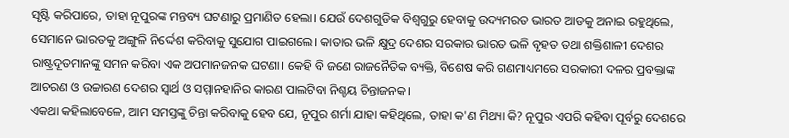ସୃଷ୍ଟି କରିପାରେ, ତାହା ନୂପୁରଙ୍କ ମନ୍ତବ୍ୟ ଘଟଣାରୁ ପ୍ରମାଣିତ ହେଲା। ଯେଉଁ ଦେଶଗୁଡିକ ବିଶ୍ଵଗୁରୁ ହେବାକୁ ଉଦ୍ୟମରତ ଭାରତ ଆଡକୁ ଅନାଇ ରହୁଥିଲେ, ସେମାନେ ଭାରତକୁ ଅଙ୍ଗୁଳି ନିର୍ଦ୍ଦେଶ କରିବାକୁ ସୁଯୋଗ ପାଇଗଲେ। କାତାର ଭଳି କ୍ଷୁଦ୍ର ଦେଶର ସରକାର ଭାରତ ଭଳି ବୃହତ ତଥା ଶକ୍ତିଶାଳୀ ଦେଶର ରାଷ୍ଟ୍ରଦୂତମାନଙ୍କୁ ସମନ କରିବା ଏକ ଅପମାନଜନକ ଘଟଣା। କେହି ବି ଜଣେ ରାଜନୈତିକ ବ୍ୟକ୍ତି, ବିଶେଷ କରି ଗଣମାଧ୍ୟମରେ ସରକାରୀ ଦଳର ପ୍ରବକ୍ତାଙ୍କ ଆଚରଣ ଓ ଉଚ୍ଚାରଣ ଦେଶର ସ୍ୱାର୍ଥ ଓ ସମ୍ମାନହାନିର କାରଣ ପାଲଟିବା ନିଶ୍ଚୟ ଚିନ୍ତାଜନକ।
ଏକଥା କହିଲାବେଳେ, ଆମ ସମସ୍ତଙ୍କୁ ଚିନ୍ତା କରିବାକୁ ହେବ ଯେ, ନୂପୁର ଶର୍ମା ଯାହା କହିଥିଲେ, ତାହା କ'ଣ ମିଥ୍ୟା କି? ନୂପୁର ଏପରି କହିବା ପୂର୍ବରୁ ଦେଶରେ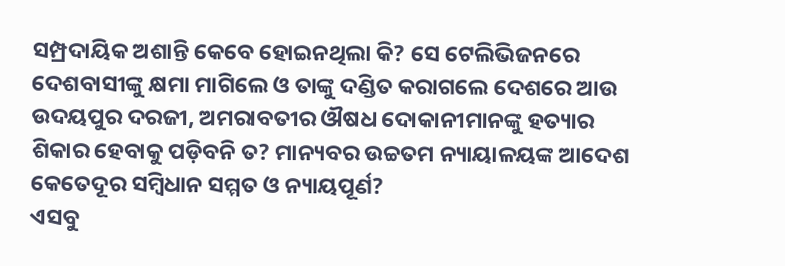ସମ୍ପ୍ରଦାୟିକ ଅଶାନ୍ତି କେବେ ହୋଇନଥିଲା କି? ସେ ଟେଲିଭିଜନରେ ଦେଶବାସୀଙ୍କୁ କ୍ଷମା ମାଗିଲେ ଓ ତାଙ୍କୁ ଦଣ୍ଡିତ କରାଗଲେ ଦେଶରେ ଆଉ ଉଦୟପୁର ଦରଜୀ, ଅମରାବତୀର ଔଷଧ ଦୋକାନୀମାନଙ୍କୁ ହତ୍ୟାର ଶିକାର ହେବାକୁ ପଡ଼ିବନି ତ? ମାନ୍ୟବର ଉଚ୍ଚତମ ନ୍ୟାୟାଳୟଙ୍କ ଆଦେଶ କେତେଦୂର ସମ୍ବିଧାନ ସମ୍ମତ ଓ ନ୍ୟାୟପୂର୍ଣ?
ଏସବୁ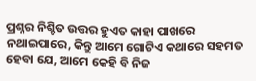ପ୍ରଶ୍ନର ନିଶ୍ଚିତ ଉତ୍ତର ହୁଏତ କାହା ପାଖରେ ନଥାଇପାରେ, କିନ୍ତୁ ଆମେ ଗୋଟିଏ କଥାରେ ସହମତ ହେବା ଯେ, ଆମେ କେହି ବି ନିଜ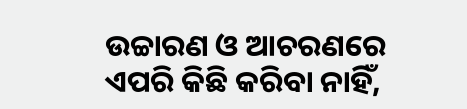ଉଚ୍ଚାରଣ ଓ ଆଚରଣରେ ଏପରି କିଛି କରିବା ନାହିଁ,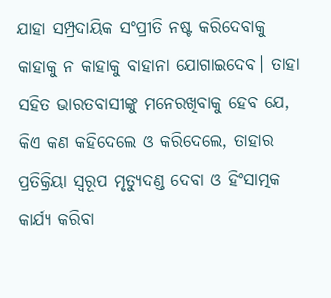ଯାହା ସମ୍ପ୍ରଦାୟିକ ସଂପ୍ରୀତି ନଷ୍ଟ କରିଦେବାକୁ କାହାକୁ ନ କାହାକୁ ବାହାନା ଯୋଗାଇଦେବ। ତାହା ସହିତ ଭାରତବାସୀଙ୍କୁ ମନେରଖିବାକୁ ହେବ ଯେ, କିଏ କଣ କହିଦେଲେ ଓ କରିଦେଲେ, ତାହାର ପ୍ରତିକ୍ରିୟା ସ୍ୱରୂପ ମୃତ୍ୟୁଦଣ୍ଡ ଦେବା ଓ ହିଂସାତ୍ମକ କାର୍ଯ୍ୟ କରିବା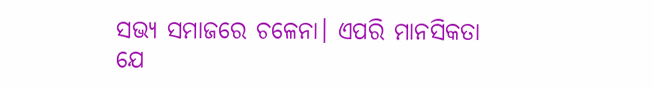ସଭ୍ୟ ସମାଜରେ ଚଳେନା। ଏପରି ମାନସିକତା ଯେ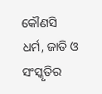କୌଣସି ଧର୍ମ, ଜାତି ଓ ସଂସ୍କୃତିର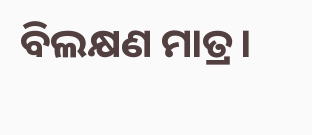ବିଲକ୍ଷଣ ମାତ୍ର।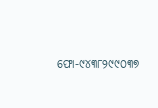ଫୋ-୯୪୩୮୨୯୯୦୩୭